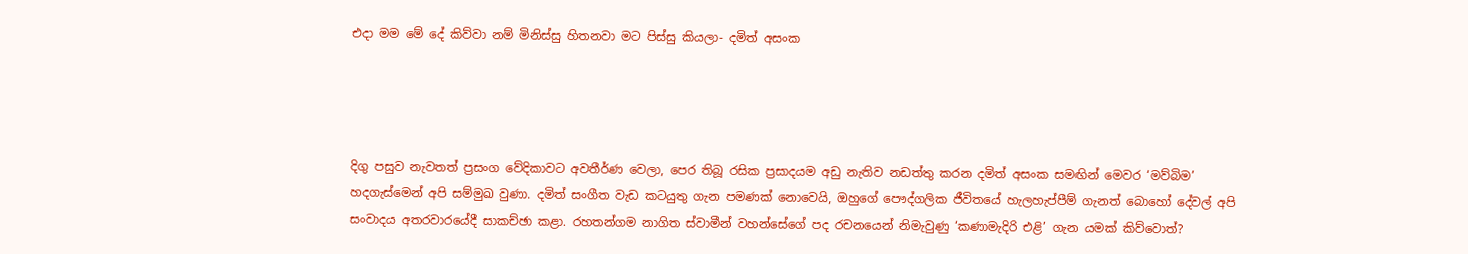එදා මම මේ දේ කිව්වා නම් මිනිස්සු හිතනවා මට පිස්සු කියලා- දමිත් අසංක




දිගු පසුව නැවතත් ප්‍රසංග වේදිකාවට අවතීර්ණ වෙලා, පෙර තිබූ රසික ප්‍රසාදයම අඩු නැතිව නඩත්තු කරන දමිත් අසංක සමඟින් මෙවර ‘මව්බිම’ හදගැස්මෙන් අපි සම්මුඛ වුණා. දමිත් සංගීත වැඩ කටයුතු ගැන පමණක් නොවෙයි, ඔහුගේ පෞද්ගලික ජීවිතයේ හැලහැප්පීම් ගැනත් බොහෝ දේවල් අපි සංවාදය අතරවාරයේදී සාකච්ඡා කළා. රහතන්ගම නාගිත ස්වාමීන් වහන්සේගේ පද රචනයෙන් නිමැවුණු ‘කණාමැදිරි එළි’ ගැන යමක් කිව්වොත්?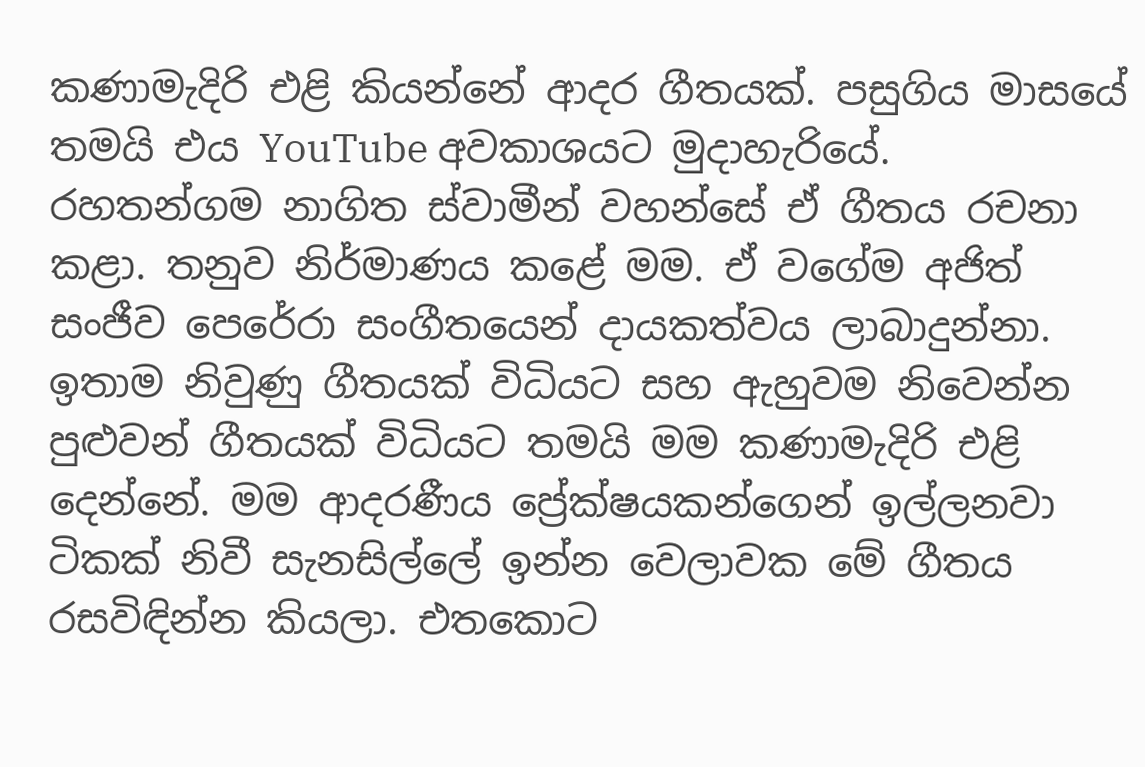කණාමැදිරි එළි කියන්නේ ආදර ගීතයක්. පසුගිය මාසයේ තමයි එය YouTube අවකාශයට මුදාහැරියේ. රහතන්ගම නාගිත ස්වාමීන් වහන්සේ ඒ ගීතය රචනා කළා. තනුව නිර්මාණය කළේ මම. ඒ වගේම අජිත් සංජීව පෙරේරා සංගීතයෙන් දායකත්වය ලාබාදුන්නා. ඉතාම නිවුණු ගීතයක් විධියට සහ ඇහුවම නිවෙන්න පුළුවන් ගීතයක් විධියට තමයි මම කණාමැදිරි එළි දෙන්නේ. මම ආදරණීය ප්‍රේක්ෂයකන්ගෙන් ඉල්ලනවා ටිකක් නිවී සැනසිල්ලේ ඉන්න වෙලාවක මේ ගීතය රසවිඳින්න කියලා. එතකොට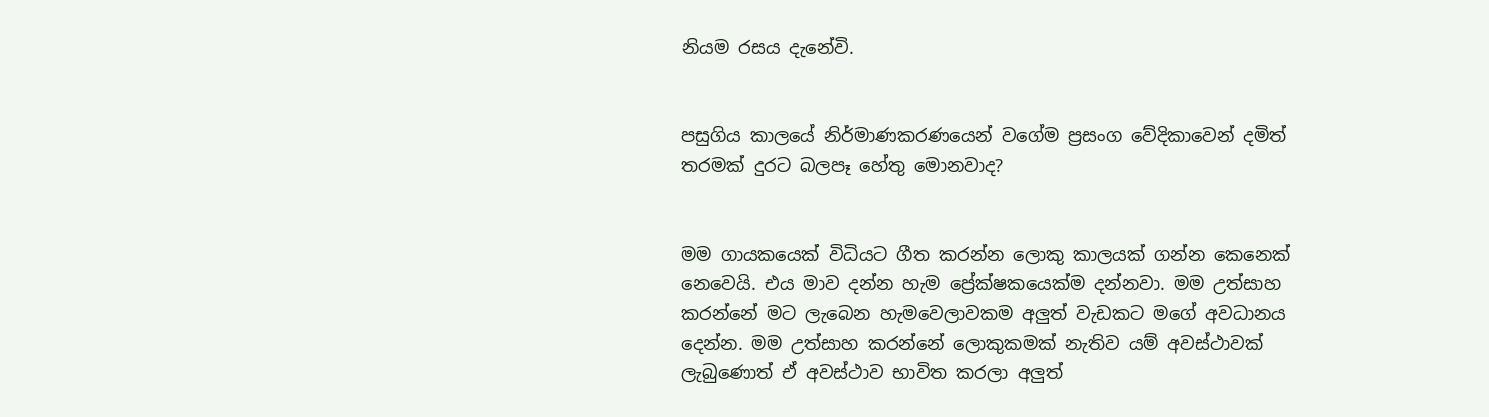නියම රසය දැනේවි.


පසුගිය කාලයේ නිර්මාණකරණයෙන් වගේම ප්‍රසංග වේදිකාවෙන් දමිත් තරමක් දුරට බලපෑ හේතු මොනවාද?


මම ගායකයෙක් විධියට ගීත කරන්න ලොකු කාලයක් ගන්න කෙනෙක් නෙවෙයි. එය මාව දන්න හැම ප්‍රේක්ෂකයෙක්ම දන්නවා. මම උත්සාහ කරන්නේ මට ලැබෙන හැමවෙලාවකම අලුත් වැඩකට මගේ අවධානය දෙන්න. මම උත්සාහ කරන්නේ ලොකුකමක් නැතිව යම් අවස්ථාවක් ලැබුණොත් ඒ අවස්ථාව භාවිත කරලා අලුත්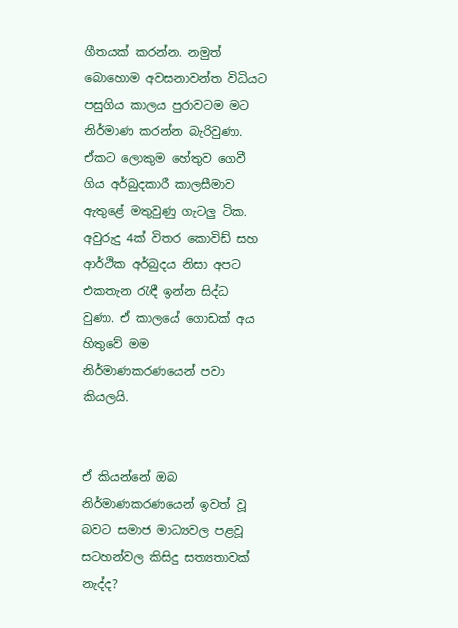ගීතයක් කරන්න. නමුත් බොහොම අවසනාවන්ත විධියට පසුගිය කාලය පුරාවටම මට නිර්මාණ කරන්න බැරිවුණා. ඒකට ලොකුම හේතුව ගෙවී ගිය අර්බුදකාරී කාලසීමාව ඇතුළේ මතුවුණු ගැටලු ටික. අවුරුදු 4ක් විතර කොවිඩ් සහ ආර්ථික අර්බුදය නිසා අපට එකතැන රැඳී ඉන්න සිද්ධ වුණා. ඒ කාලයේ ගොඩක් අය හිතුවේ මම නිර්මාණකරණයෙන් පවා කියලයි.


ඒ කියන්නේ ඔබ නිර්මාණකරණයෙන් ඉවත් වූ බවට සමාජ මාධ්‍යවල පළවූ සටහන්වල කිසිදු සත්‍යතාවක් නැද්ද?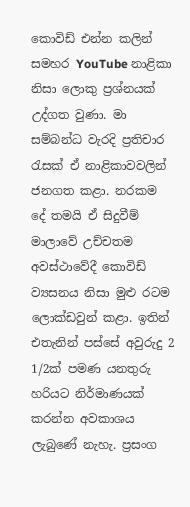කොවිඩ් එන්න කලින් සමහර YouTube නාළිකා නිසා ලොකු ප්‍රශ්නයක් උද්ගත වුණා. මා සම්බන්ධ වැරදි ප්‍රතිචාර රැසක් ඒ නාළිකාවවලින් ජනගත කළා. නරකම දේ තමයි ඒ සිදුවීම් මාලාවේ උච්චතම අවස්ථාවේදී කොවිඩ් ව්‍යසනය නිසා මුළු රටම ලොක්ඩවුන් කළා. ඉතින් එතැනින් පස්සේ අවුරුදු 2 1/2ක් පමණ යනතුරු හරියට නිර්මාණයක් කරන්න අවකාශය ලැබුණේ නැහැ. ප්‍රසංග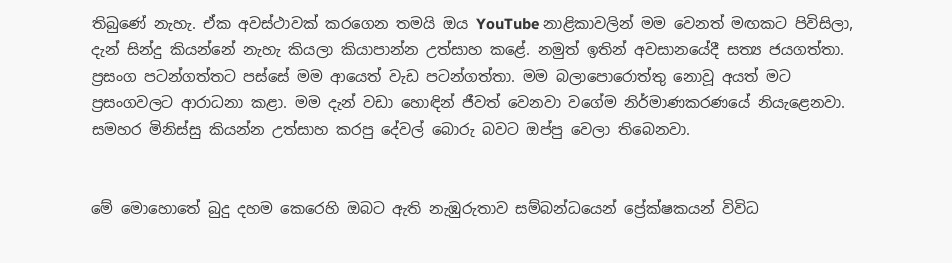තිබුණේ නැහැ. ඒක අවස්ථාවක් කරගෙන තමයි ඔය YouTube නාළිකාවලින් මම වෙනත් මඟකට පිවිසිලා, දැන් සින්දු කියන්නේ නැහැ කියලා කියාපාන්න උත්සාහ කළේ. නමුත් ඉතින් අවසානයේදී සත්‍ය ජයගත්තා. ප්‍රසංග පටන්ගත්තට පස්සේ මම ආයෙත් වැඩ පටන්ගත්තා. මම බලාපොරොත්තු නොවූ අයත් මට ප්‍රසංගවලට ආරාධනා කළා. මම දැන් වඩා හොඳින් ජීවත් වෙනවා වගේම නිර්මාණකරණයේ නියැළෙනවා. සමහර මිනිස්සු කියන්න උත්සාහ කරපු දේවල් බොරු බවට ඔප්පු වෙලා තිබෙනවා.


මේ මොහොතේ බුදු දහම කෙරෙහි ඔබට ඇති නැඹුරුතාව සම්බන්ධයෙන් ප්‍රේක්ෂකයන් විවිධ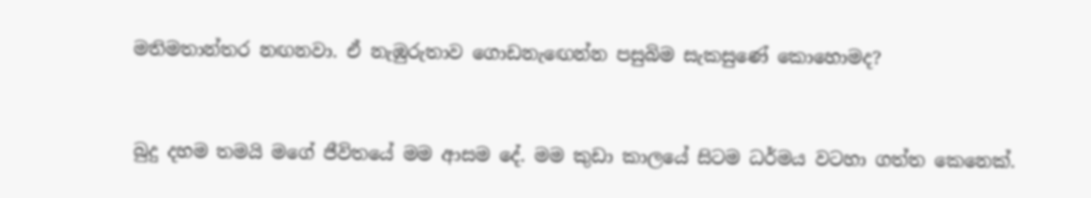මතිමතාන්තර නඟනවා. ඒ නැඹුරුතාව ගොඩනැඟෙන්න පසුබිම සැකසුණේ කොහොමද?


බුදු දහම තමයි මගේ ජීවිතයේ මම ආසම දේ. මම කුඩා කාලයේ සිටම ධර්මය වටහා ගත්ත කෙනෙක්.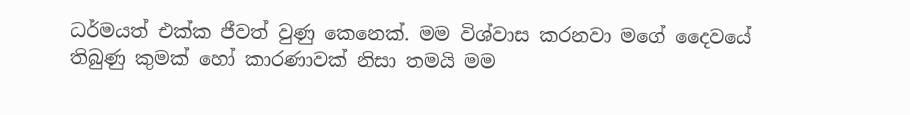ධර්මයත් එක්ක ජීවත් වුණු කෙනෙක්. මම විශ්වාස කරනවා මගේ දෛවයේ තිබුණු කුමක් හෝ කාරණාවක් නිසා තමයි මම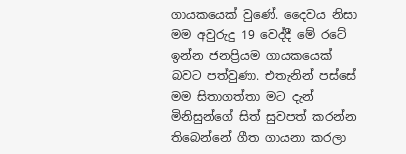ගායකයෙක් වුණේ. දෛවය නිසා මම අවුරුදු 19 වෙද්දී මේ රටේ ඉන්න ජනප්‍රියම ගායකයෙක් බවට පත්වුණා. එතැනින් පස්සේ මම සිතාගත්තා මට දැන් මිනිසුන්ගේ සිත් සුවපත් කරන්න තිබෙන්නේ ගීත ගායනා කරලා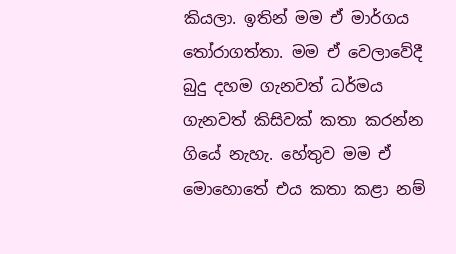කියලා. ඉතින් මම ඒ මාර්ගය තෝරාගත්තා. මම ඒ වෙලාවේදී බුදු දහම ගැනවත් ධර්මය ගැනවත් කිසිවක් කතා කරන්න ගියේ නැහැ. හේතුව මම ඒ මොහොතේ එය කතා කළා නම්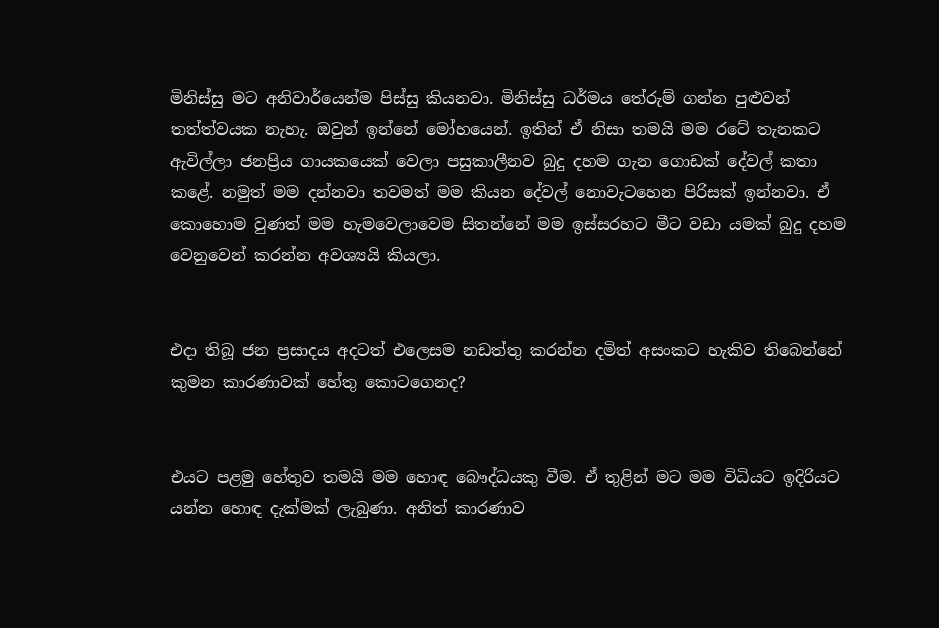මිනිස්සු මට අනිවාර්යෙන්ම පිස්සු කියනවා. මිනිස්සු ධර්මය තේරුම් ගන්න පුළුවන් තත්ත්වයක නැහැ. ඔවුන් ඉන්නේ මෝහයෙන්. ඉතින් ඒ නිසා තමයි මම රටේ තැනකට ඇවිල්ලා ජනප්‍රිය ගායකයෙක් වෙලා පසුකාලීනව බුදු දහම ගැන ගොඩක් දේවල් කතා කළේ. නමුත් මම දන්නවා තවමත් මම කියන දේවල් නොවැටහෙන පිරිසක් ඉන්නවා. ඒ කොහොම වුණත් මම හැමවෙලාවෙම සිතන්නේ මම ඉස්සරහට මීට වඩා යමක් බුදු දහම වෙනුවෙන් කරන්න අවශ්‍යයි කියලා.


එදා තිබූ ජන ප්‍රසාදය අදටත් එලෙසම නඩත්තු කරන්න දමිත් අසංකට හැකිව තිබෙන්නේ කුමන කාරණාවක් හේතු කොටගෙනද?


එයට පළමු හේතුව තමයි මම හොඳ බෞද්ධයකු වීම. ඒ තුළින් මට මම විධියට ඉදිරියට යන්න හොඳ දැක්මක් ලැබුණා. අනිත් කාරණාව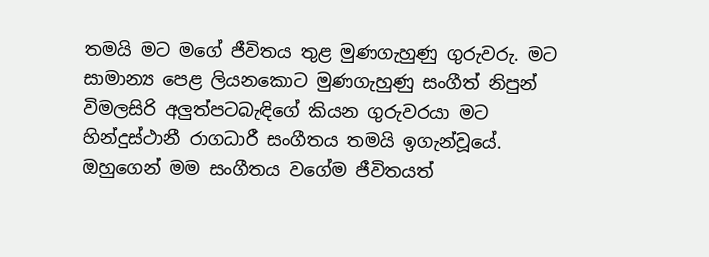තමයි මට මගේ ජීවිතය තුළ මුණගැහුණු ගුරුවරු. මට සාමාන්‍ය පෙළ ලියනකොට මුණගැහුණු සංගීත් නිපුන් විමලසිරි අලුත්පටබැඳිගේ කියන ගුරුවරයා මට හින්දුස්ථානී රාගධාරී සංගීතය තමයි ඉගැන්වූයේ. ඔහුගෙන් මම සංගීතය වගේම ජීවිතයත්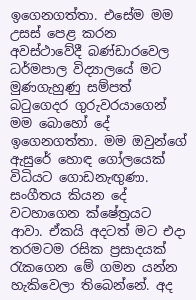ඉගෙනගත්තා. එසේම මම උසස් පෙළ කරන අවස්ථාවේදී බණ්ඩාරවෙල ධර්මපාල විද්‍යාලයේ මට මුණගැහුණු සම්පත් බටුගෙදර ගුරුවරයාගෙන් මම බොහෝ දේ ඉගෙනගත්තා. මම ඔවුන්ගේ ඇසුරේ හොඳ ගෝලයෙක් විධියට ගොඩනැඟුණා. සංගීතය කියන දේ වටහාගෙන ක්ෂේත්‍රයට ආවා. ඒකයි අදටත් මට එදා තරමටම රසික ප්‍රසාදයක් රැකගෙන මේ ගමන යන්න හැකිවෙලා තිබෙන්නේ. අද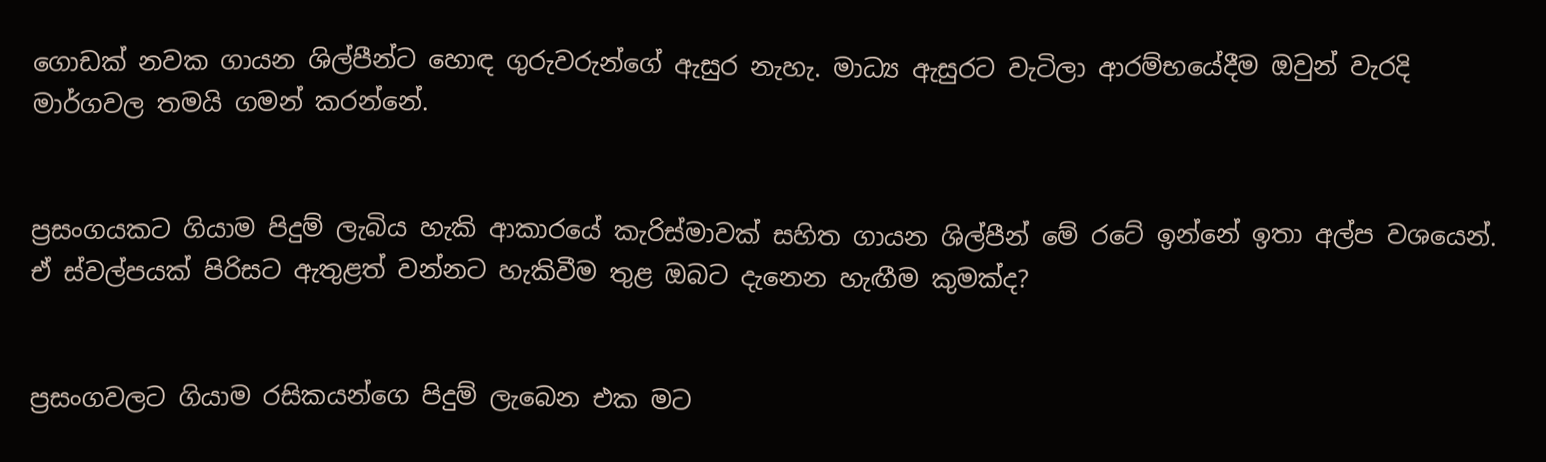ගොඩක් නවක ගායන ශිල්පීන්ට හොඳ ගුරුවරුන්ගේ ඇසුර නැහැ. මාධ්‍ය ඇසුරට වැටිලා ආරම්භයේදීම ඔවුන් වැරදි මාර්ගවල තමයි ගමන් කරන්නේ.


ප්‍රසංගයකට ගියාම පිදුම් ලැබිය හැකි ආකාරයේ කැරිස්මාවක් සහිත ගායන ශිල්පීන් මේ රටේ ඉන්නේ ඉතා අල්ප වශයෙන්. ඒ ස්වල්පයක් පිරිසට ඇතුළත් වන්නට හැකිවීම තුළ ඔබට දැනෙන හැඟීම කුමක්ද?


ප්‍රසංගවලට ගියාම රසිකයන්ගෙ පිදුම් ලැබෙන එක මට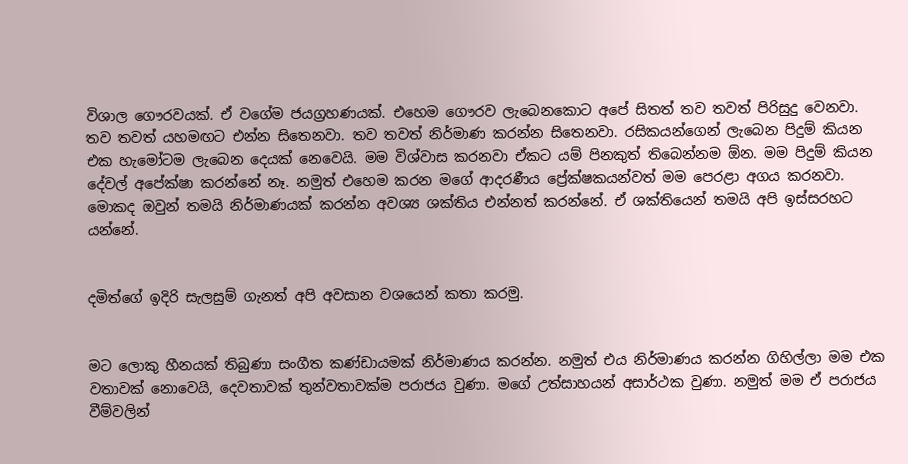විශාල ගෞරවයක්. ඒ වගේම ජයග්‍රහණයක්. එහෙම ගෞරව ලැබෙනකොට අපේ සිතත් තව තවත් පිරිසුදු වෙනවා. තව තවත් යහමඟට එන්න සිතෙනවා. තව තවත් නිර්මාණ කරන්න සිතෙනවා. රසිකයන්ගෙන් ලැබෙන පිදුම් කියන එක හැමෝටම ලැබෙන දෙයක් නෙවෙයි. මම විශ්වාස කරනවා ඒකට යම් පිනකුත් තිබෙන්නම ඕන. මම පිදුම් කියන දේවල් අපේක්ෂා කරන්නේ නෑ. නමුත් එහෙම කරන මගේ ආදරණීය ප්‍රේක්ෂකයන්වත් මම පෙරළා අගය කරනවා. මොකද ඔවුන් තමයි නිර්මාණයක් කරන්න අවශ්‍ය ශක්තිය එන්නත් කරන්නේ. ඒ ශක්තියෙන් තමයි අපි ඉස්සරහට යන්නේ.


දමිත්ගේ ඉදිරි සැලසුම් ගැනත් අපි අවසාන වශයෙන් කතා කරමු.


මට ලොකු හීනයක් තිබුණා සංගීත කණ්ඩායමක් නිර්මාණය කරන්න. නමුත් එය නිර්මාණය කරන්න ගිහිල්ලා මම එක වතාවක් නොවෙයි, දෙවතාවක් තුන්වතාවක්ම පරාජය වුණා. මගේ උත්සාහයන් අසාර්ථක වුණා. නමුත් මම ඒ පරාජය වීම්වලින්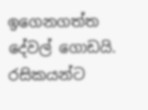ඉගෙනගත්ත දේවල් ගොඩයි. රසිකයන්ට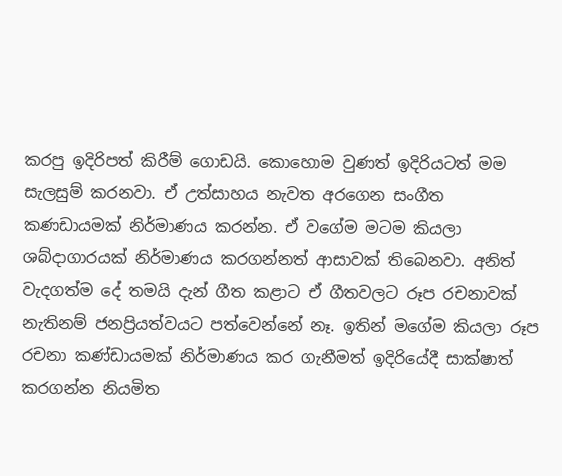කරපු ඉදිරිපත් කිරීම් ගොඩයි. කොහොම වුණත් ඉදිරියටත් මම සැලසුම් කරනවා. ඒ උත්සාහය නැවත අරගෙන සංගීත කණඩායමක් නිර්මාණය කරන්න. ඒ වගේම මටම කියලා ශබ්දාගාරයක් නිර්මාණය කරගන්නත් ආසාවක් තිබෙනවා. අනිත් වැදගත්ම දේ තමයි දැන් ගීත කළාට ඒ ගීතවලට රූප රචනාවක් නැතිනම් ජනප්‍රියත්වයට පත්වෙන්නේ නෑ. ඉතින් මගේම කියලා රූප රචනා කණ්ඩායමක් නිර්මාණය කර ගැනීමත් ඉදිරියේදී සාක්ෂාත් කරගන්න නියමිත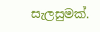සැලසුමක්.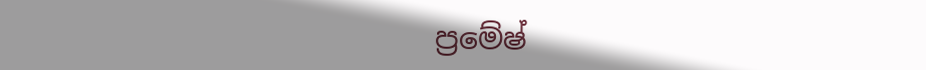ප්‍රමේෂ්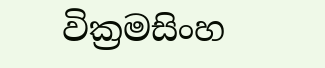වික්‍රමසිංහ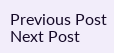Previous Post Next Post